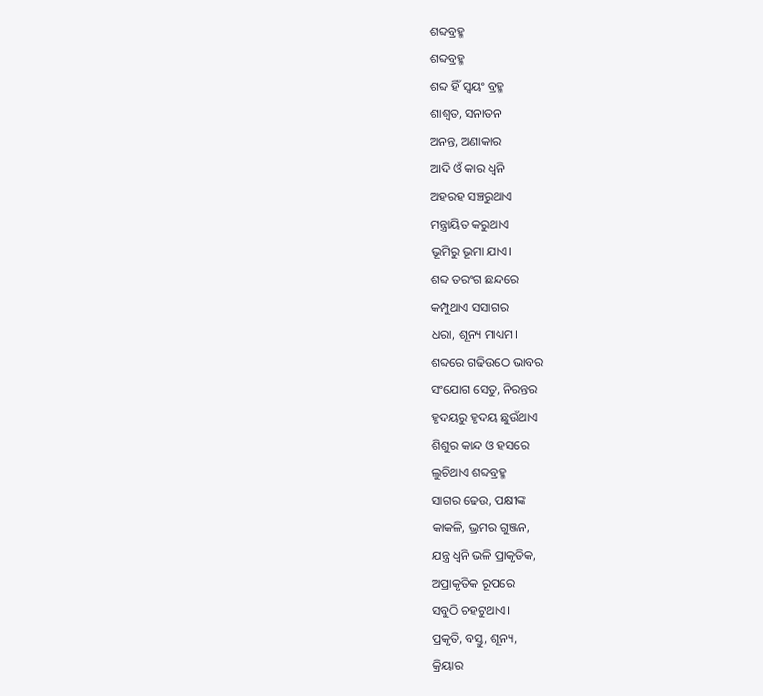ଶବ୍ଦବ୍ରହ୍ମ
ଶବ୍ଦବ୍ରହ୍ମ
ଶବ୍ଦ ହିଁ ସ୍ବୟଂ ବ୍ରହ୍ମ
ଶାଶ୍ବତ, ସନାତନ
ଅନନ୍ତ, ଅଣାକାର
ଆଦି ଓଁ କାର ଧ୍ବନି
ଅହରହ ସଞ୍ଚରୁଥାଏ
ମନ୍ତ୍ରାୟିତ କରୁଥାଏ
ଭୂମିରୁ ଭୂମା ଯାଏ।
ଶବ୍ଦ ତରଂଗ ଛନ୍ଦରେ
କମ୍ପୁଥାଏ ସସାଗର
ଧରା, ଶୂନ୍ୟ ମାଧ୍ୟମ।
ଶବ୍ଦରେ ଗଢିଉଠେ ଭାବର
ସଂଯୋଗ ସେତୁ, ନିରନ୍ତର
ହୃଦୟରୁ ହୃଦୟ ଛୁଉଁଥାଏ
ଶିଶୁର କାନ୍ଦ ଓ ହସରେ
ଲୁଚିଥାଏ ଶବ୍ଦବ୍ରହ୍ମ
ସାଗର ଢେଉ, ପକ୍ଷୀଙ୍କ
କାକଳି, ଭ୍ରମର ଗୁଞ୍ଜନ,
ଯନ୍ତ୍ର ଧ୍ବନି ଭଳି ପ୍ରାକୃତିକ,
ଅପ୍ରାକୃତିକ ରୂପରେ
ସବୁଠି ଚହଟୁଥାଏ।
ପ୍ରକୃତି, ବସ୍ତୁ, ଶୂନ୍ୟ,
କ୍ରିୟାର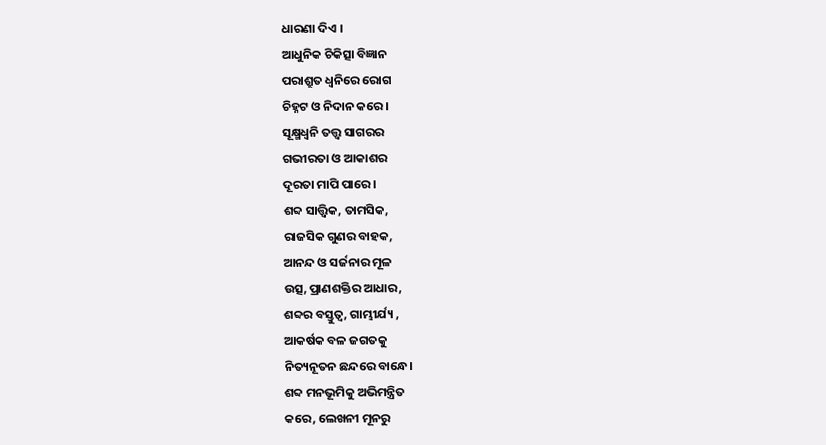ଧାରଣା ଦିଏ ।
ଆଧୁନିକ ଚିକିତ୍ସା ବିଜ୍ଞାନ
ପରାଶ୍ରୁତ ଧ୍ବନିରେ ରୋଗ
ଚିହ୍ନଟ ଓ ନିଦାନ କରେ।
ସୂକ୍ଷ୍ମଧ୍ବନି ତତ୍ତ୍ବ ସାଗରର
ଗଭୀରତା ଓ ଆକାଶର
ଦୂରତା ମାପି ପାରେ।
ଶବ୍ଦ ସାତ୍ତ୍ବିକ, ତାମସିକ,
ରାଜସିକ ଗୁଣର ବାହକ,
ଆନନ୍ଦ ଓ ସର୍ଜନାର ମୂଳ
ଉତ୍ସ, ପ୍ରାଣଶକ୍ତିର ଆଧାର,
ଶବ୍ଦର ବସ୍ତୁତ୍ବ, ଗାମ୍ଭୀର୍ଯ୍ୟ ,
ଆକର୍ଷକ ବଳ ଜଗତକୁ
ନିତ୍ୟନୂତନ ଛନ୍ଦରେ ବାନ୍ଧେ।
ଶବ୍ଦ ମନଭୂମିକୁ ଅଭିମନ୍ତ୍ରିତ
କରେ, ଲେଖନୀ ମୂନରୁ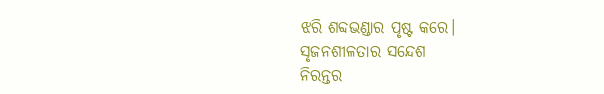ଝରି ଶବ୍ଦଭଣ୍ଡାର ପୃଷ୍ଟ କରେ।
ସୃଜନଶୀଳତାର ସନ୍ଦେଶ
ନିରନ୍ତର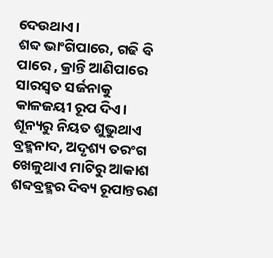ଦେଉଥାଏ।
ଶବ୍ଦ ଭାଂଗିପାରେ, ଗଢି ବି
ପାରେ , କ୍ରାନ୍ତି ଆଣିପାରେ
ସାରସ୍ବତ ସର୍ଜନାକୁ
କାଳଜୟୀ ରୂପ ଦିଏ।
ଶୂନ୍ୟରୁ ନିୟତ ଶୁଭୁଥାଏ
ବ୍ରହ୍ମନାଦ, ଅଦୃଶ୍ୟ ତରଂଗ
ଖେଳୁଥାଏ ମାଟିରୁ ଆକାଶ
ଶବ୍ଦବ୍ରହ୍ମର ଦିବ୍ୟ ରୂପାନ୍ତରଣ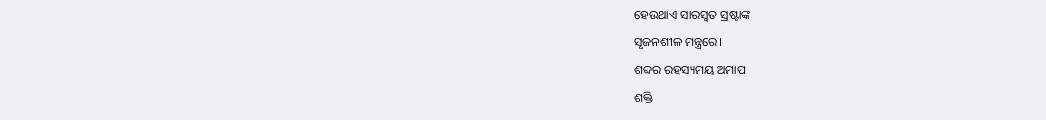ହେଉଥାଏ ସାରସ୍ବତ ସ୍ରଷ୍ଟାଙ୍କ
ସୃଜନଶୀଳ ମନ୍ତ୍ରରେ।
ଶବ୍ଦର ରହସ୍ୟମୟ ଅମାପ
ଶକ୍ତି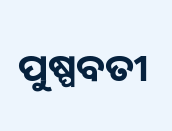ପୁଷ୍ପବତୀ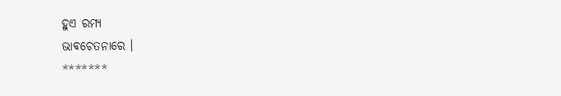ହୁଏ ରମ୍ୟ
ଭାଵଚେତନାରେ ।
*******